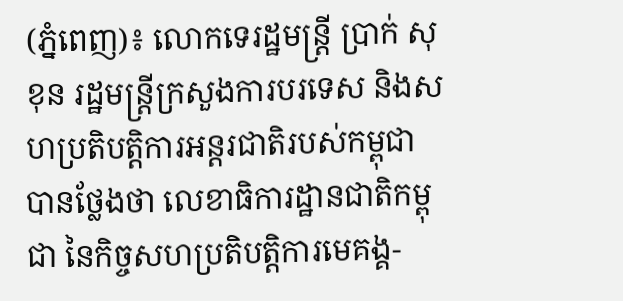(ភ្នំពេញ)៖ លោកទេរដ្ឋមន្រ្តី ប្រាក់ សុខុន រដ្ឋមន្រ្តីក្រសួងការបរទេស និងសហប្រតិបត្តិការអន្តរជាតិរបស់កម្ពុជា បានថ្លែងថា លេខាធិការដ្ឋានជាតិកម្ពុជា នៃកិច្ចសហប្រតិបត្តិការមេគង្គ-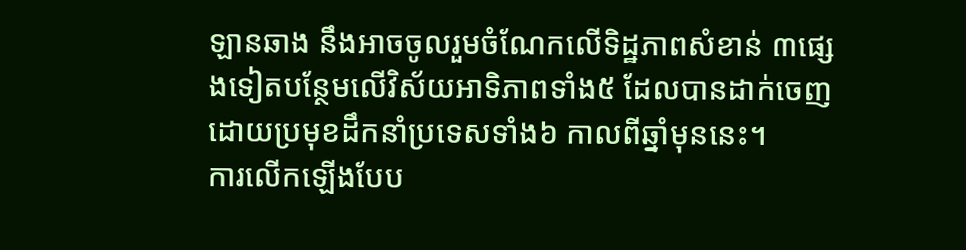ឡានឆាង នឹងអាចចូលរួមចំណែកលើទិដ្ឋភាពសំខាន់ ៣ផ្សេងទៀតបន្ថែមលើវិស័យអាទិភាពទាំង៥ ដែលបានដាក់ចេញដោយប្រមុខដឹកនាំប្រទេសទាំង៦ កាលពីឆ្នាំមុននេះ។
ការលើកឡើងបែប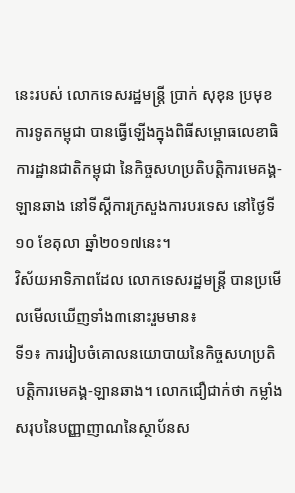នេះរបស់ លោកទេសរដ្ឋមន្រ្តី ប្រាក់ សុខុន ប្រមុខការទូតកម្ពុជា បានធ្វើឡើងក្នុងពិធីសម្ពោធលេខាធិការដ្ឋានជាតិកម្ពុជា នៃកិច្ចសហប្រតិបត្តិការមេគង្គ-ឡានឆាង នៅទីស្តីការក្រសួងការបរទេស នៅថ្ងៃទី១០ ខែតុលា ឆ្នាំ២០១៧នេះ។
វិស័យអាទិភាពដែល លោកទេសរដ្ឋមន្រ្តី បានប្រមើលមើលឃើញទាំង៣នោះរួមមាន៖
ទី១៖ ការរៀបចំគោលនយោបាយនៃកិច្ចសហប្រតិបត្តិការមេគង្គ-ឡានឆាង។ លោកជឿជាក់ថា កម្លាំងសរុបនៃបញ្ញាញាណនៃស្ថាប័នស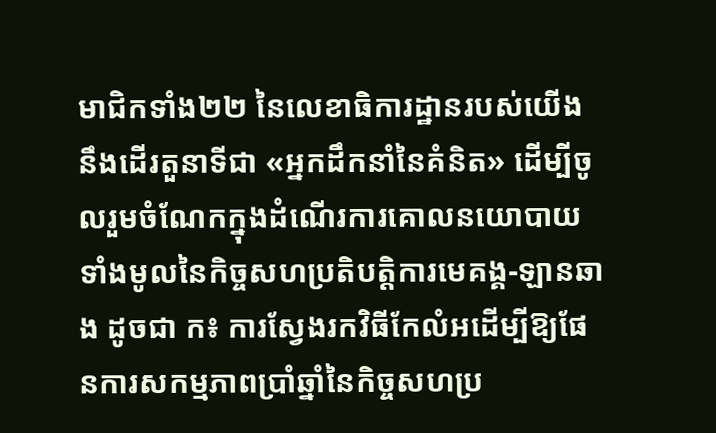មាជិកទាំង២២ នៃលេខាធិការដ្ឋានរបស់យើង នឹងដើរតួនាទីជា «អ្នកដឹកនាំនៃគំនិត» ដើម្បីចូលរួមចំណែកក្នុងដំណើរការគោលនយោបាយទាំងមូលនៃកិច្ចសហប្រតិបត្តិការមេគង្គ-ឡានឆាង ដូចជា ក៖ ការស្វែងរកវិធីកែលំអដើម្បីឱ្យផែនការសកម្មភាពប្រាំឆ្នាំនៃកិច្ចសហប្រ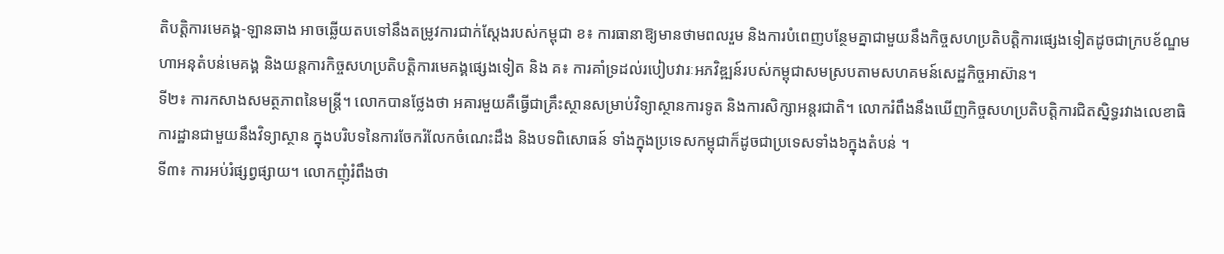តិបត្តិការមេគង្គ-ឡានឆាង អាចឆ្លើយតបទៅនឹងតម្រូវការជាក់ស្តែងរបស់កម្ពុជា ខ៖ ការធានាឱ្យមានថាមពលរួម និងការបំពេញបន្ថែមគ្នាជាមួយនឹងកិច្ចសហប្រតិបត្តិការផ្សេងទៀតដូចជាក្របខ័ណ្ឌមហាអនុតំបន់មេគង្គ និងយន្តការកិច្ចសហប្រតិបត្តិការមេគង្គផ្សេងទៀត និង គ៖ ការគាំទ្រដល់របៀបវារៈអភវិឌ្ឍន៍របស់កម្ពុជាសមស្របតាមសហគមន៍សេដ្ឋកិច្ចអាស៊ាន។
ទី២៖ ការកសាងសមត្ថភាពនៃមន្ត្រី។ លោកបានថ្លែងថា អគារមួយគឺធ្វើជាគ្រឹះស្ថានសម្រាប់វិទ្យាស្ថានការទូត និងការសិក្សាអន្តរជាតិ។ លោករំពឹងនឹងឃើញកិច្ចសហប្រតិបត្តិការជិតស្និទ្ធរវាងលេខាធិការដ្ឋានជាមួយនឹងវិទ្យាស្ថាន ក្នុងបរិបទនៃការចែករំលែកចំណេះដឹង និងបទពិសោធន៍ ទាំងក្នុងប្រទេសកម្ពុជាក៏ដូចជាប្រទេសទាំង៦ក្នុងតំបន់ ។
ទី៣៖ ការអប់រំផ្សព្វផ្សាយ។ លោកញុំរំពឹងថា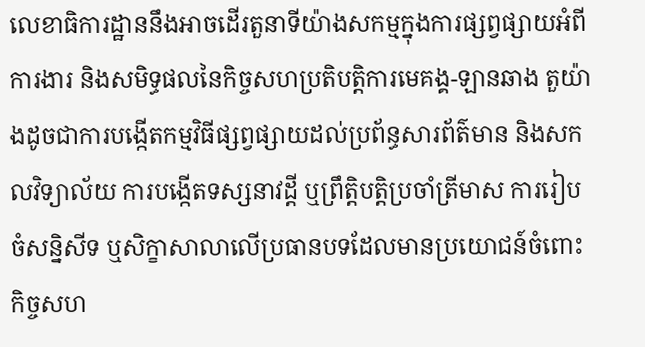លេខាធិការដ្ឋាននឹងអាចដើរតួនាទីយ៉ាងសកម្មក្នុងការផ្សព្វផ្សាយអំពីការងារ និងសមិទ្ធផលនៃកិច្ចសហប្រតិបត្តិការមេគង្គ-ឡានឆាង តួយ៉ាងដូចជាការបង្កើតកម្មវិធីផ្សព្វផ្សាយដល់ប្រព័ន្ធសារព័ត៌មាន និងសកលវិទ្យាល័យ ការបង្កើតទស្សនាវដ្តី ឬព្រឹត្តិបត្តិប្រចាំត្រីមាស ការរៀបចំសន្និសីទ ឬសិក្ខាសាលាលើប្រធានបទដែលមានប្រយោជន៍ចំពោះកិច្ចសហ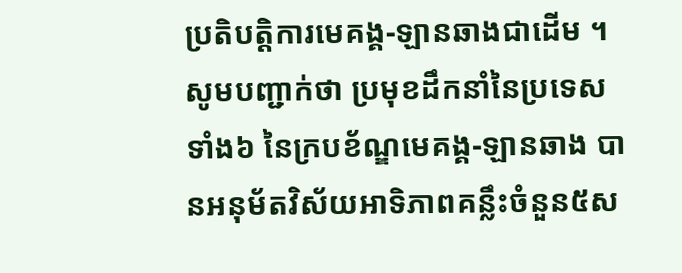ប្រតិបត្តិការមេគង្គ-ឡានឆាងជាដើម ។
សូមបញ្ជាក់ថា ប្រមុខដឹកនាំនៃប្រទេសទាំង៦ នៃក្របខ័ណ្ឌមេគង្គ-ឡានឆាង បានអនុម័តវិស័យអាទិភាពគន្លឹះចំនួន៥ស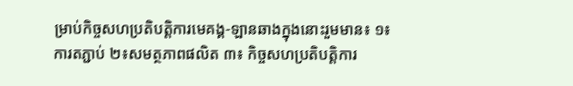ម្រាប់កិច្ចសហប្រតិបត្តិការមេគង្គ-ឡានឆាងក្នុងនោះរួមមាន៖ ១៖ការតភ្ជាប់ ២៖សមត្ថភាពផលិត ៣៖ កិច្ចសហប្រតិបត្តិការ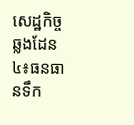សេដ្ឋកិច្ចឆ្លងដែន ៤៖ធនធានទឹក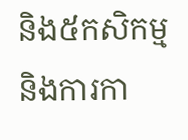និង៥កសិកម្ម និងការកា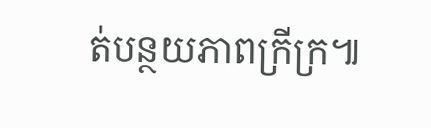ត់បន្ថយភាពក្រីក្រ៕